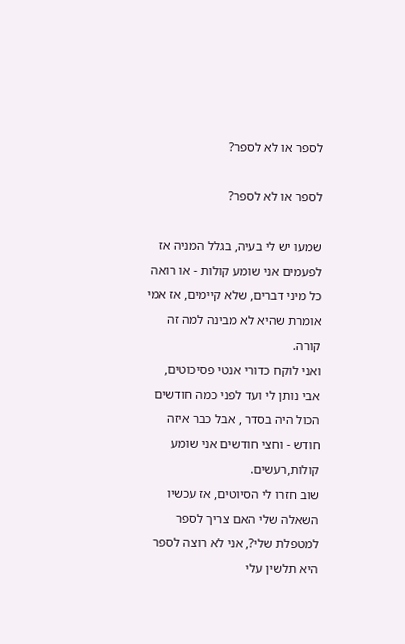לספר או לא לספר?

לספר או לא לספר?

שמעו יש לי בעיה, בגלל המניה אז לפעמים אני שומע קולות - או רואה כל מיני דברים, שלא קיימים, אז אמי אומרת שהיא לא מבינה למה זה קורה.
ואני לוקח כדורי אנטי פסיכוטים, אבי נותן לי ועד לפני כמה חודשים הכול היה בסדר , אבל כבר איזה חודש - וחצי חודשים אני שומע קולות,רעשים.
שוב חזרו לי הסיוטים, אז עכשיו השאלה שלי האם צריך לספר למטפלת שלי?, אני לא רוצה לספר היא תלשין עלי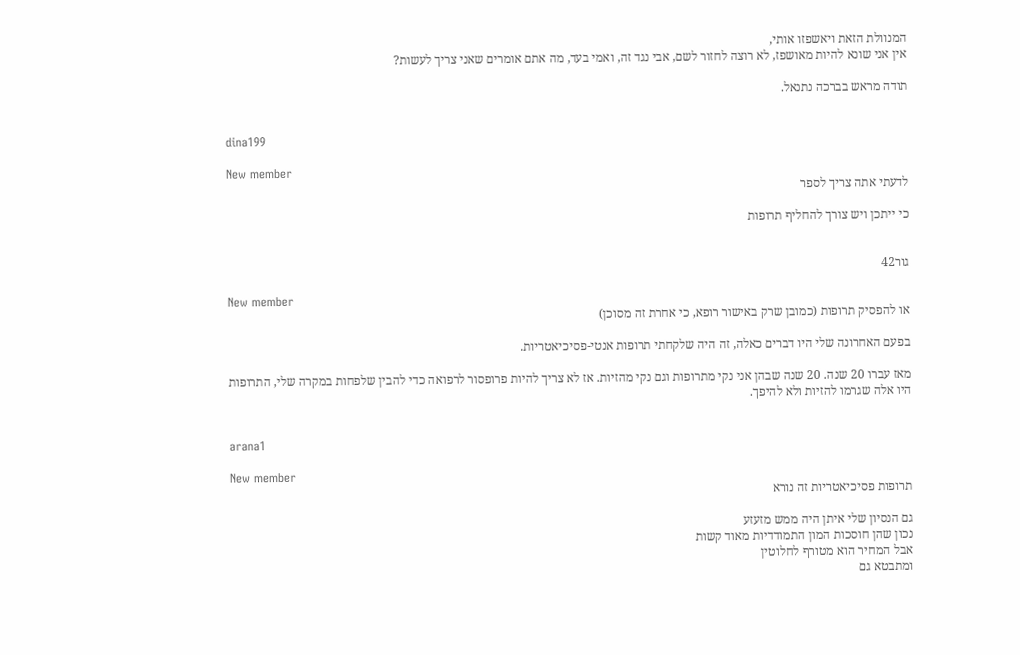המנוולת הזאת ויאשפזו אותי,
אין אני שונא להיות מאושפז, לא רוצה לחזור לשם, אבי נגד זה, ואמי בעד, מה אתם אומרים שאני צריך לעשות?

תודה מראש בברכה נתנאל.


dina199

New member
לדעתי אתה צריך לספר

כי ייתכן ויש צורך להחליף תרופות


גור42

New member
או להפסיק תרופות (כמובן שרק באישור רופא, כי אחרת זה מסוכן)

בפעם האחרונה שלי היו דברים כאלה, זה היה שלקחתי תרופות אנטי-פסיכיאטריות.

מאז עברו 20 שנה. 20 שנה שבהן אני נקי מתרופות וגם נקי מהזיות. אז לא צריך להיות פרופסור לרפואה כדי להבין שלפחות במקרה שלי, התרופות היו אלה שגרמו להזיות ולא להיפך.


arana1

New member
תרופות פסיכיאטריות זה נורא

גם הנסיון שלי איתן היה ממש מזעזע
נכון שהן חוסכות המון התמודדיות מאוד קשות
אבל המחיר הוא מטורף לחלוטין
ומתבטא גם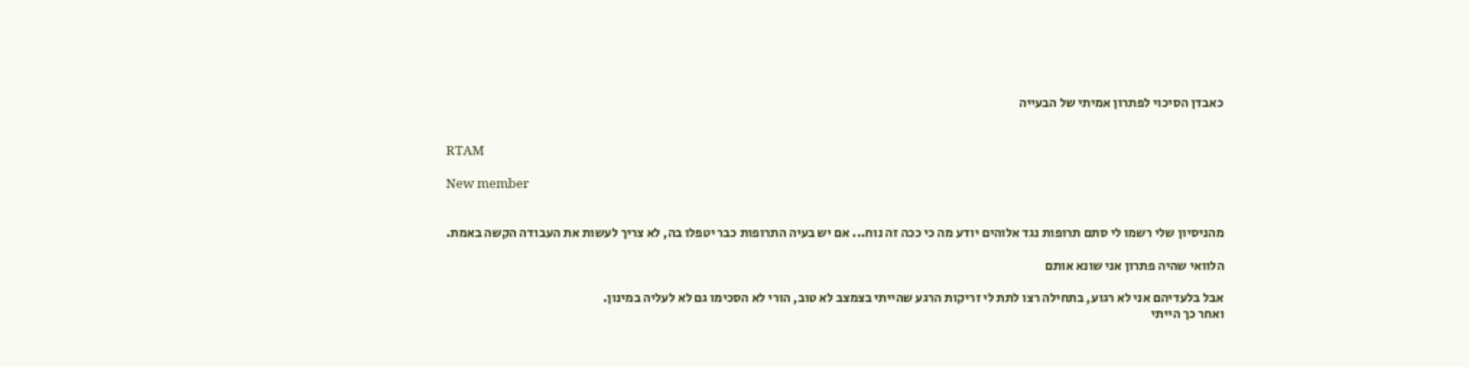כאבדן הסיכוי לפתרון אמיתי של הבעייה


RTAM

New member


מהניסיון שלי רשמו לי סתם תרופות נגד אלוהים יודע מה כי ככה זה נוח... אם יש בעיה התרופות כבר יטפלו בה, לא צריך לעשות את העבודה הקשה באמת.

הלוואי שהיה פתרון אני שונא אותם

אבל בלעדיהם אני לא רגוע, בתחילה רצו לתת לי זריקות הרגע שהייתי בצמצב לא טוב, הורי לא הסכימו גם לא לעליה במינון.
ואחר כך הייתי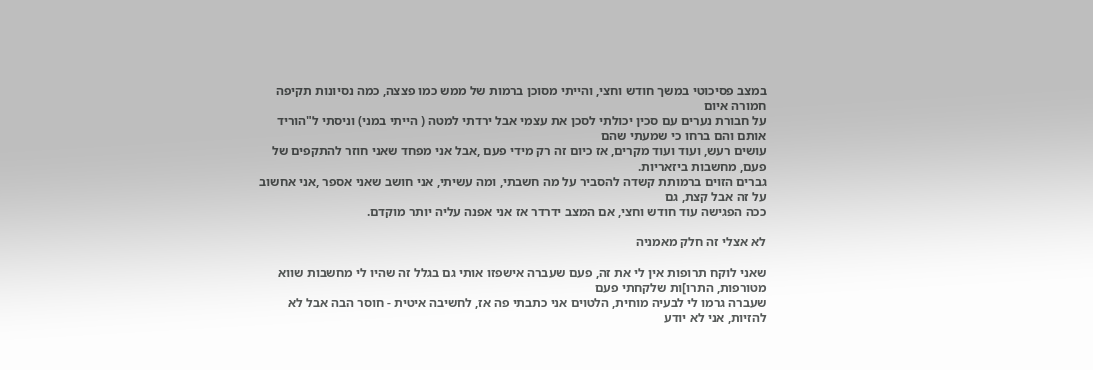במצב פסיכוטי במשך חודש וחצי, והייתי מסוכן ברמות של ממש כמו פצצה, כמה נסיונות תקיפה חמורה איום
על חבורת נערים עם סכין יכולתי לסכן את עצמי אבל ירדתי למטה ( הייתי במני) וניסתי ל"הוריד אותם והם ברחו כי שמעתי שהם
עושים רעש, ועוד ועוד מקרים, אז כיום זה רק מידי פעם ,אבל אני מפחד שאני חוזר להתקפים של פעם, מחשבות ביזאריות.
גברים הזוים ברמותת קשדה להסביר על מה חשבתי, ומה עשיתי, אני חושב שאני אספר ,אני אחשוב על זה אבל קצת, גם
ככה הפגישה עוד חודש וחצי, אם המצב ידרדר אז אני אפנה עליה יותר מוקדם.

לא אצלי זה חלק מאמניה

שאני לוקח תרופות אין לי את זה, פעם שעברה אישפזו אותי גם בגלל זה שהיו לי מחשבות שווא מטורפות, התרו]ות שלקחתי פעם
שעברה גרמו לי לבעיה מוחית, הלטוים אני כתבתי פה אז, לחשיבה איטית - חוסר הבה אבל לא להזיות, אני לא יודע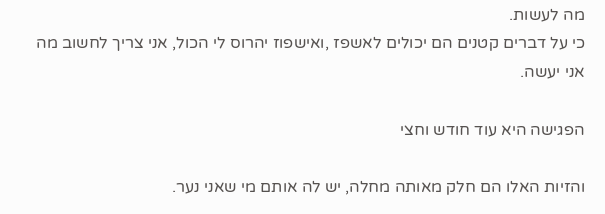מה לעשות.
כי על דברים קטנים הם יכולים לאשפז ,ואישפוז יהרוס לי הכול, אני צריך לחשוב מה אני יעשה.

הפגישה היא עוד חודש וחצי

והזיות האלו הם חלק מאותה מחלה, יש לה אותם מי שאני נער.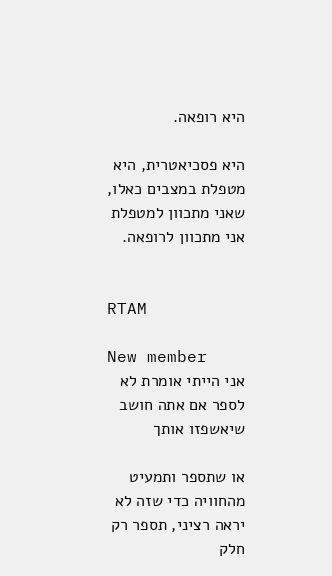היא רופאה.

היא פסכיאטרית, היא מטפלת במצבים כאלו, שאני מתכוון למטפלת אני מתכוון לרופאה.


RTAM

New member
אני הייתי אומרת לא לספר אם אתה חושב שיאשפזו אותך

או שתספר ותמעיט מהחוויה כדי שזה לא יראה רציני, תספר רק חלק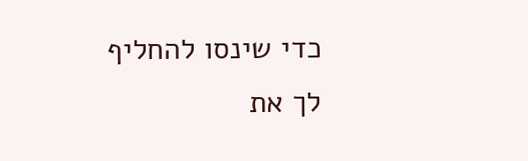כדי שינסו להחליף לך את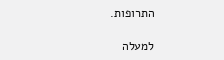התרופות.

למעלה